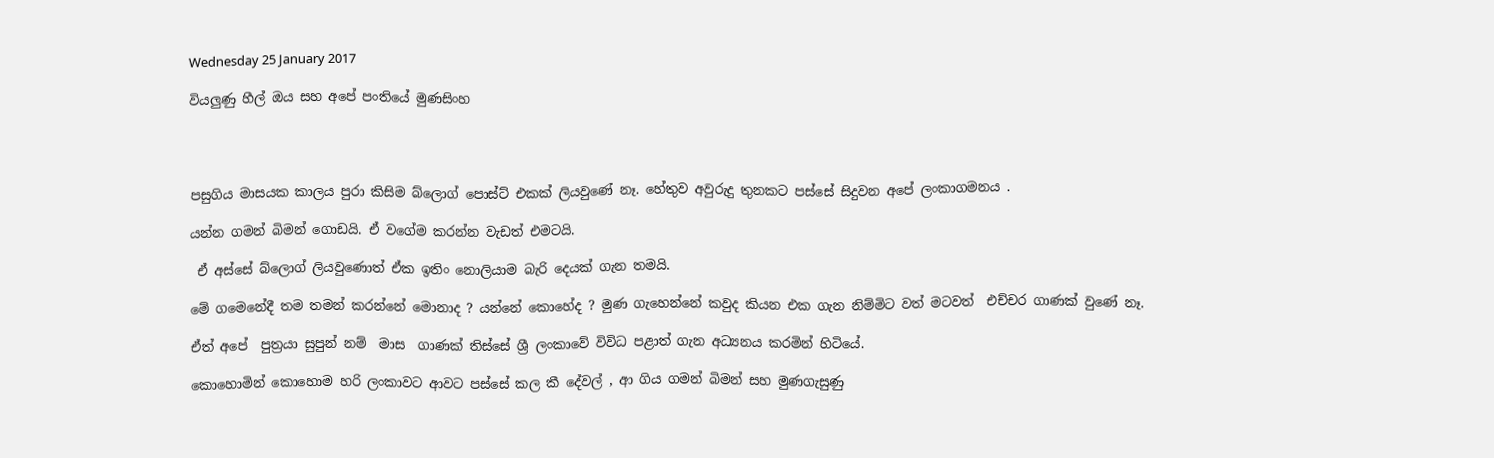Wednesday 25 January 2017

වියලුණු හීල් ඔය සහ අපේ පංතියේ මුණසිංහ




පසුගිය මාසයක කාලය පුරා කිසිම බ්ලොග් පොස්ට් එකක් ලියවුණේ නෑ. හේතුව අවුරුදු තුනකට පස්සේ සිදුවන අපේ ලංකාගමනය .

යන්න ගමන් බිමන් ගොඩයි. ඒ වගේම කරන්න වැඩත් එමටයි.

 ඒ අස්සේ බ්ලොග් ලියවුණොත් ඒක ඉතිං නොලියාම බැරි දෙයක් ගැන තමයි.

මේ ගමෙනේදී තම තමන් කරන්නේ මොනාද ? යන්නේ කොහේද ? මුණ ගැහෙන්නේ කවුද කියන එක ගැන නිම්මිට වත් මටවත්  එච්චර ගාණක් වුණේ නෑ.

ඒත් අපේ  පුත්‍රයා සුපුන් නම්  මාස  ගාණක් තිස්සේ ශ්‍රී ලංකාවේ විවිධ පළාත් ගැන අධ්‍යනය කරමින් හිටියේ.

කොහොමින් කොහොම හරි ලංකාවට ආවට පස්සේ කල කී දේවල් , ආ ගිය ගමන් බිමන් සහ මුණගැසුණු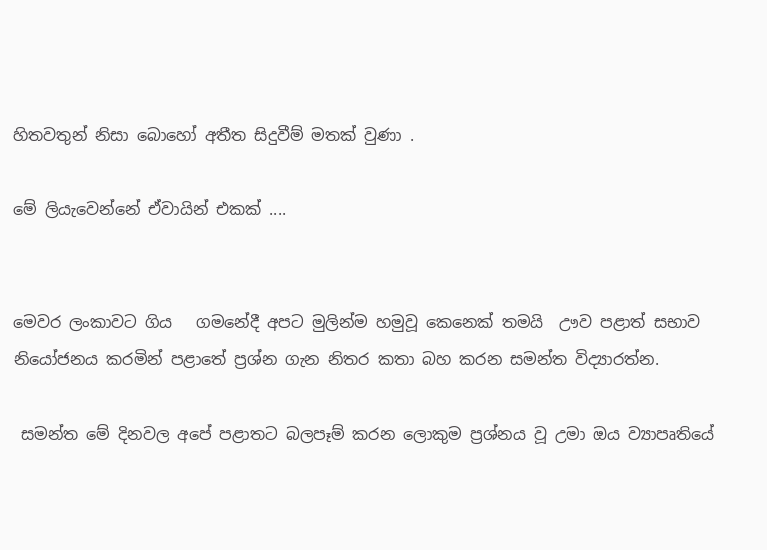හිතවතුන් නිසා බොහෝ අතීත සිදුවීම් මතක් වුණා .

මේ ලියැවෙන්නේ ඒවායින් එකක් ....


මෙවර ලංකාවට ගිය   ගමනේදී අපට මුලින්ම හමුවූ කෙනෙක් තමයි  ඌව පළාත් සභාව  නියෝජනය කරමින් පළාතේ ප්‍රශ්න ගැන නිතර කතා බහ කරන සමන්ත විද්‍යාරත්න.

 සමන්ත මේ දිනවල අපේ පළාතට බලපෑම් කරන ලොකුම ප්‍රශ්නය වූ උමා ඔය ව්‍යාපෘතියේ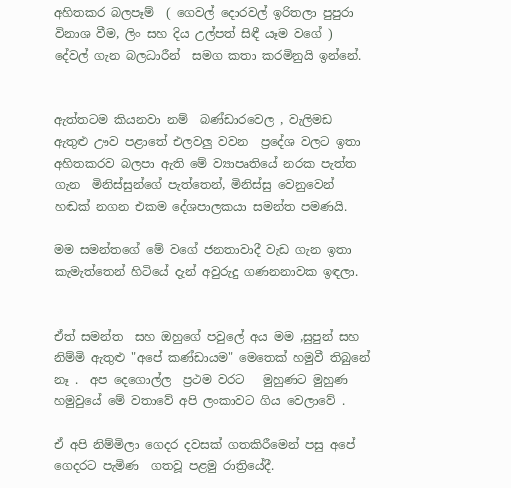අහිතකර බලපෑම්  ( ගෙවල් දොරවල් ඉරිතලා පුපුරා විනාශ වීම, ලිං සහ දිය උල්පත් සිඳී යෑම වගේ ) දේවල් ගැන බලධාරීන්  සමග කතා කරමිනුයි ඉන්නේ.


ඇත්තටම කියනවා නම්  බණ්ඩාරවෙල , වැලිමඩ ඇතුළු ඌව පළාතේ එලවලු වවන  ප්‍රදේශ වලට ඉතා අහිතකරව බලපා ඇති මේ ව්‍යාපෘතියේ නරක පැත්ත ගැන  මිනිස්සුන්ගේ පැත්තෙන්, මිනිස්සු වෙනුවෙන්  හඬක් නගන එකම දේශපාලකයා සමන්ත පමණයි.

මම සමන්තගේ මේ වගේ ජනතාවාදී වැඩ ගැන ඉතා කැමැත්තෙන් හිටියේ දැන් අවුරුදු ගණනනාවක ඉඳලා.


ඒත් සමන්ත  සහ ඔහුගේ පවුලේ අය මම ,සුපුන් සහ නිම්මි ඇතුළු "අපේ කණ්ඩායම" මෙතෙක් හමුවී තිබුනේ නෑ .  අප දෙගොල්ල  ප්‍රථම වරට   මුහුණට මුහුණ හමුවුයේ මේ වතාවේ අපි ලංකාවට ගිය වෙලාවේ .

ඒ අපි නිම්මිලා ගෙදර දවසක් ගතකිරීමෙන් පසු අපේ ගෙදරට පැමිණ  ගතවූ පළමු රාත්‍රියේදී.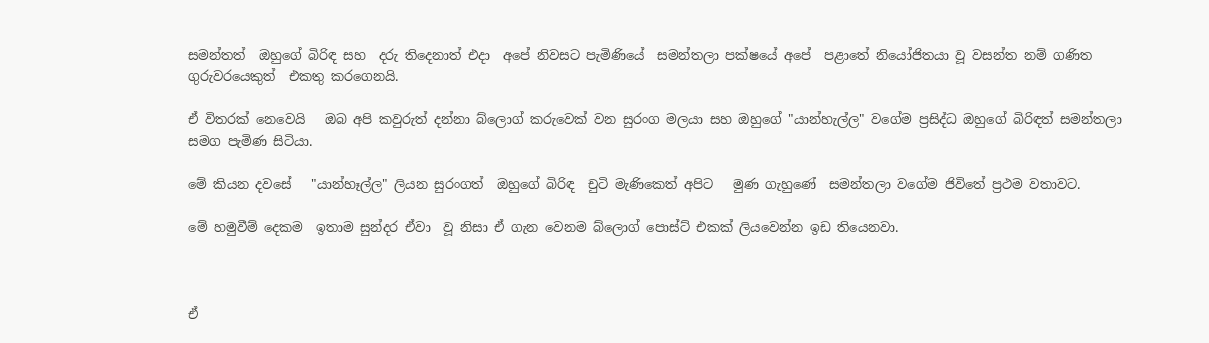සමන්තත්  ඔහුගේ බිරිඳ සහ  දරු තිදෙනාත් එදා  අපේ නිවසට පැමිණියේ  සමන්තලා පක්ෂයේ අපේ  පළාතේ නියෝජිතයා වූ වසන්ත නම් ගණිත  ගුරුවරයෙකුත්  එකතු කරගෙනයි.

ඒ විතරක් නෙවෙයි   ඔබ අපි කවුරුත් දන්නා බ්ලොග් කරුවෙක් වන සුරංග මලයා සහ ඔහුගේ "යාන්හැල්ල" වගේම ප්‍රසිද්ධ ඔහුගේ බිරිඳත් සමන්තලා සමග පැමිණ සිටියා.

මේ කියන දවසේ   "යාන්හෑල්ල" ලියන සුරංගත්  ඔහුගේ බිරිඳ  චුටි මැණිකෙත් අපිට   මුණ ගැහුණේ  සමන්තලා වගේම ජිවිතේ ප්‍රථම වතාවට.

මේ හමුවීම් දෙකම  ඉතාම සුන්දර ඒවා  වූ නිසා ඒ ගැන වෙනම බ්ලොග් පොස්ට් එකක් ලියවෙන්න ඉඩ තියෙනවා.



ඒ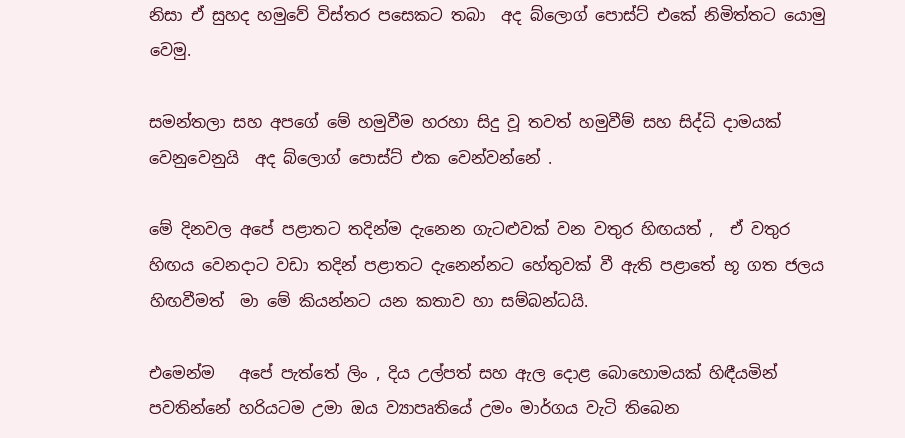නිසා ඒ සුහද හමුවේ විස්තර පසෙකට තබා  අද බ්ලොග් පොස්ට් එකේ නිමිත්තට යොමු වෙමු.

සමන්තලා සහ අපගේ මේ හමුවීම හරහා සිදු වූ තවත් හමුවීම් සහ සිද්ධි දාමයක් වෙනුවෙනුයි  අද බ්ලොග් පොස්ට් එක වෙන්වන්නේ .

මේ දිනවල අපේ පළාතට තදින්ම දැනෙන ගැටළුවක් වන වතුර හිඟයත් ,  ඒ වතුර හිඟය වෙනදාට වඩා තදින් පළාතට දැනෙන්නට හේතුවක් වී ඇති පළාතේ භූ ගත ජලය  හිඟවීමත්  මා මේ කියන්නට යන කතාව හා සම්බන්ධයි.

එමෙන්ම   අපේ පැත්තේ ලිං , දිය උල්පත් සහ ඇල දොළ බොහොමයක් හිඳීයමින් පවතින්නේ හරියටම උමා ඔය ව්‍යාපෘතියේ උමං මාර්ගය වැටි තිබෙන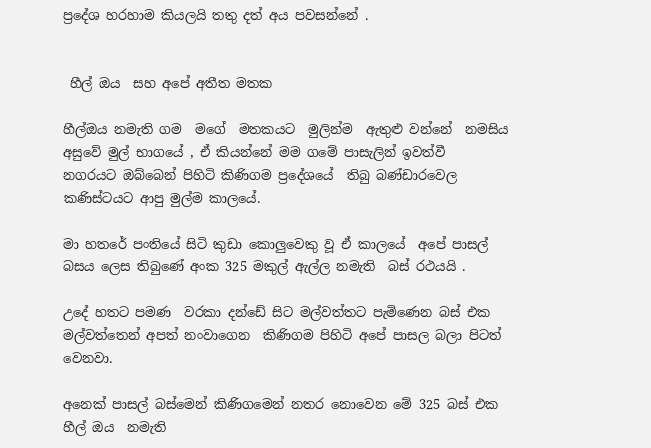ප්‍රදේශ හරහාම කියලයි තතු දත් අය පවසන්නේ .


 හීල් ඔය  සහ අපේ අතීත මතක

හීල්ඔය නමැති ගම  මගේ  මතකයට  මුලින්ම  ඇතුළු වන්නේ  නමසිය අසුවේ මුල් භාගයේ , ඒ කියන්නේ මම ගමේ පාසැලින් ඉවත්වී  නගරයට ඔබ්බෙන් පිහිටි කිණිගම ප්‍රදේශයේ  තිබු බණ්ඩාරවෙල කණිස්ටයට ආපු මුල්ම කාලයේ.

මා හතරේ පංතියේ සිටි කුඩා කොලුවෙකු වූ ඒ කාලයේ  අපේ පාසල් බසය ලෙස තිබුණේ අංක 325 මකුල් ඇල්ල නමැති  බස් රථයයි .

උදේ හතට පමණ  වරකා දන්ඩේ සිට මල්වත්තට පැමිණෙන බස් එක මල්වත්තෙන් අපත් නංවාගෙන  කිණිගම පිහිටි අපේ පාසල බලා පිටත් වෙනවා.

අනෙක් පාසල් බස්මෙන් කිණිගමෙන් නතර නොවෙන මේ 325 බස් එක  හීල් ඔය  නමැති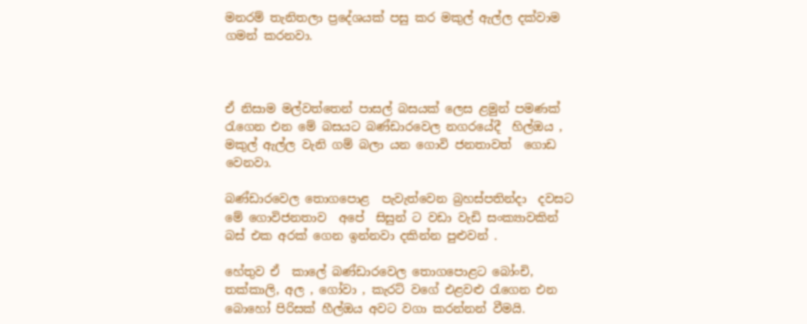මනරම් තැනිතලා ප්‍රදේශයක් පසු කර මකුල් ඇල්ල දක්වාම ගමන් කරනවා.



ඒ නිසාම මල්වත්තෙන් පාසල් බසයක් ලෙස ළමුන් පමණක් රැගෙන එන මේ බසයට බණ්ඩාරවෙල නගරයේදී  හිල්ඔය , මකුල් ඇල්ල වැනි ගම් බලා යන ගොවි ජනතාවත්  ගොඩ වෙනවා.

බණ්ඩාරවෙල තොගපොළ  පැවැත්වෙන බ්‍රහස්පතින්දා  දවසට මේ ගොවිජනතාව  අපේ  සිසුන් ට වඩා වැඩි සංක්‍යාවකින්  බස් එක අරක් ගෙන ඉන්නවා දකින්න පුළුවන් .

හේතුව ඒ  කාලේ බණ්ඩාරවෙල තොගපොළට බෝංචි, තක්කාලි, අල , ගෝවා , කැරට් වගේ එළවළු රැගෙන එන බොහෝ පිරිසක් හීල්ඔය අවට වගා කරන්නන් වීමයි.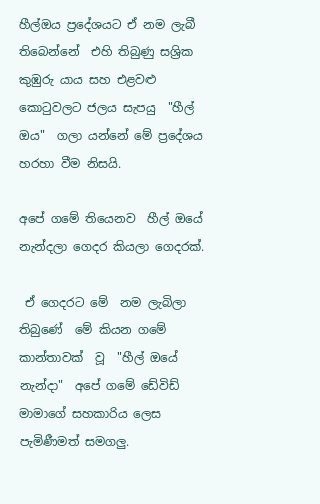හීල්ඔය ප්‍රදේශයට ඒ නම ලැබී තිබෙන්නේ  එහි තිබුණු සශ්‍රික කුඹුරු යාය සහ එළවළු කොටුවලට ජලය සැපයු  "හීල් ඔය"  ගලා යන්නේ මේ ප්‍රදේශය හරහා වීම නිසයි.

අපේ ගමේ තියෙනව  හීල් ඔයේ නැන්දලා ගෙදර කියලා ගෙදරක්.

 ඒ ගෙදරට මේ  නම ලැබිලා තිබුණේ  මේ කියන ගමේ කාන්තාවක්  වූ  "හීල් ඔයේ නැන්දා"  අපේ ගමේ ඩේවිඩ් මාමාගේ සහකාරිය ලෙස පැමිණීමත් සමගලු.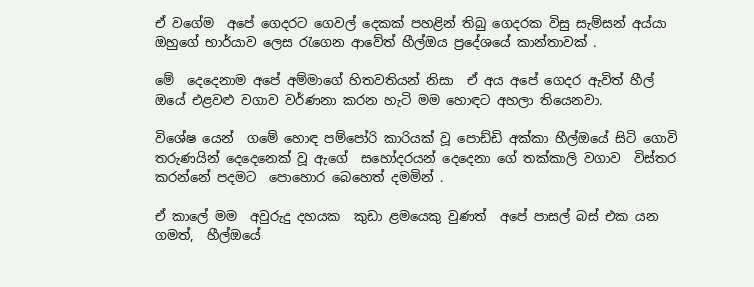ඒ වගේම  අපේ ගෙදරට ගෙවල් දෙකක් පහළින් තිබු ගෙදරක විසු සැම්සන් අය්යා ඔහුගේ භාර්යාව ලෙස රැගෙන ආවේත් හීල්ඔය ප්‍රදේශයේ කාන්තාවක් .

මේ  දෙදෙනාම අපේ අම්මාගේ හිතවතියන් නිසා  ඒ අය අපේ ගෙදර ඇවිත් හීල් ඔයේ එළවළු වගාව වර්ණනා කරන හැටි මම හොඳට අහලා තියෙනවා.

විශේෂ යෙන්  ගමේ හොඳ පම්පෝරි කාරියක් වූ පොඩ්ඩි අක්කා හීල්ඔයේ සිටි ගොවි තරුණයින් දෙදෙනෙක් වූ ඇගේ  සහෝදරයන් දෙදෙනා ගේ තක්කාලි වගාව  විස්තර කරන්නේ පදමට  පොහොර බෙහෙත් දමමින් .

ඒ කාලේ මම  අවුරුදු දහයක  කුඩා ළමයෙකු වුණත්  අපේ පාසල් බස් එක යන ගමත්,  හීල්ඔයේ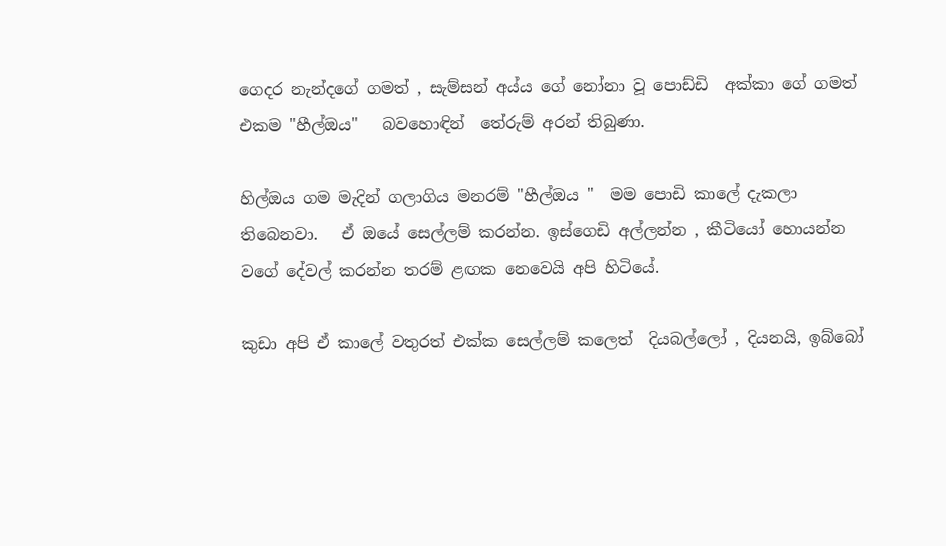ගෙදර නැන්දගේ ගමත් , සැම්සන් අය්ය ගේ නෝනා වූ පොඩ්ඩි  අක්කා ගේ ගමත් එකම "හීල්ඔය"   බවහොඳින්  තේරුම් අරන් තිබුණා.

හිල්ඔය ගම මැදින් ගලාගිය මනරම් "හීල්ඔය "  මම පොඩි කාලේ දැකලා තිබෙනවා.   ඒ ඔයේ සෙල්ලම් කරන්න. ඉස්ගෙඩි අල්ලන්න , කීටියෝ හොයන්න වගේ දේවල් කරන්න තරම් ළඟක නෙවෙයි අපි හිටියේ.

කුඩා අපි ඒ කාලේ වතුරත් එක්ක සෙල්ලම් කලෙත්  දියබල්ලෝ , දියනයි, ඉබ්බෝ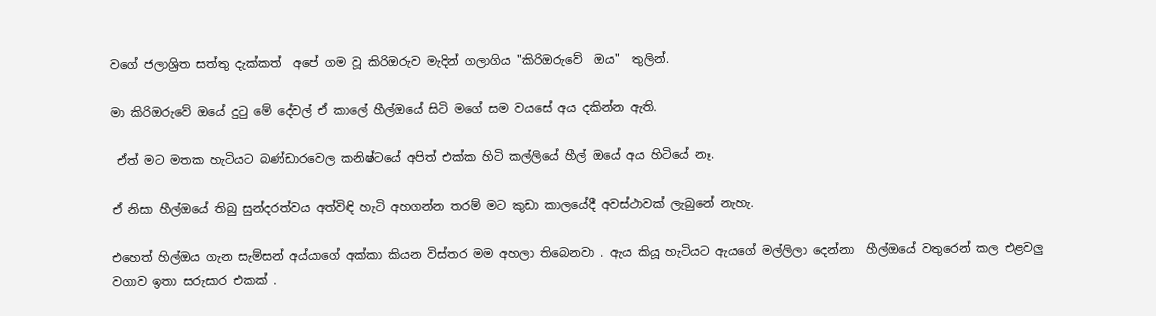වගේ ජලාශ්‍රිත සත්තු දැක්කත්  අපේ ගම වූ කිරිඔරුව මැදින් ගලාගිය "කිරිඔරුවේ  ඔය"  තුලින්.

මා කිරිඔරුවේ ඔයේ දුටු මේ දේවල් ඒ කාලේ හීල්ඔයේ සිටි මගේ සම වයසේ අය දකින්න ඇති.

 ඒත් මට මතක හැටියට බණ්ඩාරවෙල කනිෂ්ටයේ අපිත් එක්ක හිටි කල්ලියේ හීල් ඔයේ අය හිටියේ නෑ.

ඒ නිසා හීල්ඔයේ තිබු සුන්දරත්වය අත්විඳි හැටි අහගන්න තරම් මට කුඩා කාලයේදී අවස්ථාවක් ලැබුනේ නැහැ.

එහෙත් හිල්ඔය ගැන සැම්සන් අය්යාගේ අක්කා කියන විස්තර මම අහලා තිබෙනවා . ඇය කියූ හැටියට ඇයගේ මල්ලිලා දෙන්නා  හීල්ඔයේ වතුරෙන් කල එළවලු වගාව ඉතා සරුසාර එකක් .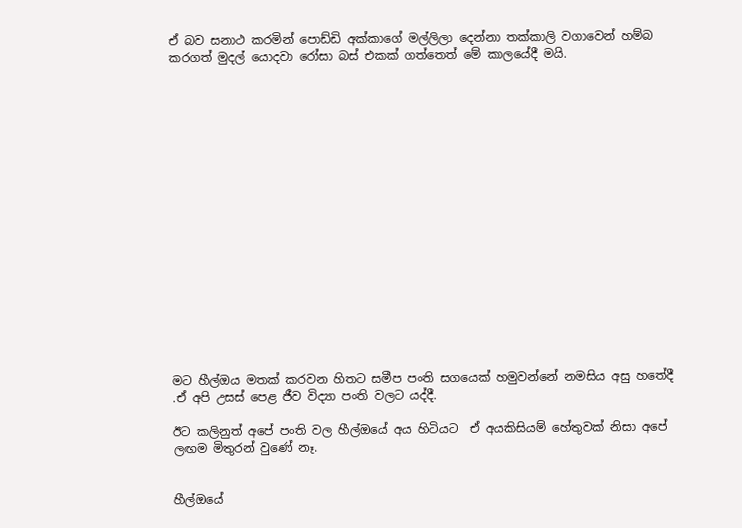ඒ බව සනාථ කරමින් පොඩ්ඩි අක්කාගේ මල්ලිලා දෙන්නා තක්කාලි වගාවෙන් හම්බ කරගත් මුදල් යොදවා රෝසා බස් එකක් ගත්තෙත් මේ කාලයේදී මයි.


















මට හීල්ඔය මතක් කරවන හිතට සමීප පංති සගයෙක් හමුවන්නේ නමසිය අසු හතේදී  .ඒ අපි උසස් පෙළ ජීව විද්‍යා පංති වලට යද්දී.

ඊට කලිනුත් අපේ පංති වල හීල්ඔයේ අය හිටියට  ඒ අයකිසියම් හේතුවක් නිසා අපේ ලඟම මිතුරන් වුණේ නෑ.


හීල්ඔයේ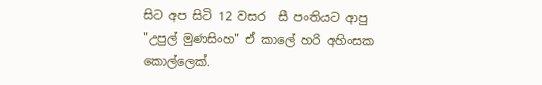සිට අප සිටි 12 වසර  සී පංතියට ආපු  "උපුල් මුණසිංහ" ඒ කාලේ හරි අහිංසක කොල්ලෙක්.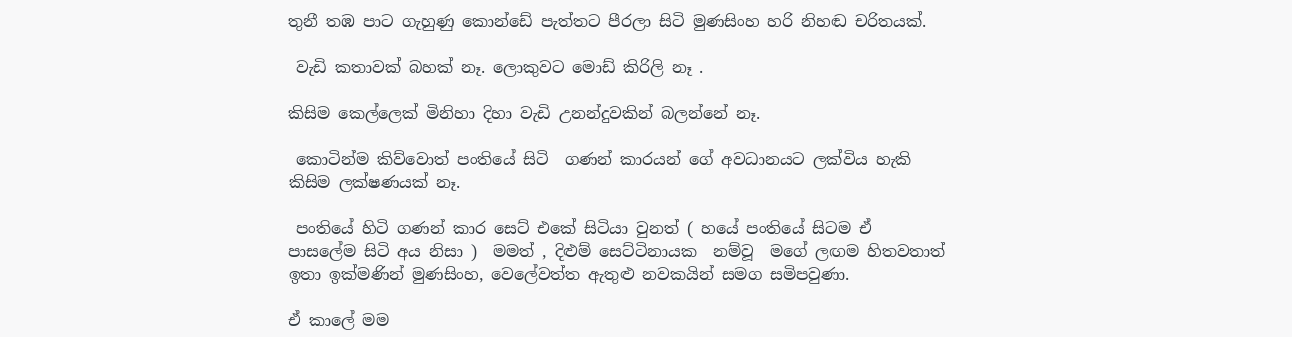තුනී තඹ පාට ගැහුණු කොන්ඩේ පැත්තට පීරලා සිටි මුණසිංහ හරි නිහඬ චරිතයක්.

 වැඩි කතාවක් බහක් නෑ. ලොකුවට මොඩ් කිරිලි නෑ .

කිසිම කෙල්ලෙක් මිනිහා දිහා වැඩි උනන්දුවකින් බලන්නේ නෑ.

 කොටින්ම කිව්වොත් පංතියේ සිටි  ගණන් කාරයන් ගේ අවධානයට ලක්විය හැකි කිසිම ලක්ෂණයක් නෑ.

 පංතියේ හිටි ගණන් කාර සෙට් එකේ සිටියා වුනත් ( හයේ පංතියේ සිටම ඒ පාසලේම සිටි අය නිසා )  මමත් , දිළුම් සෙට්ටිනායක  නම්වූ  මගේ ලඟම හිතවතාත්  ඉතා ඉක්මණින් මුණසිංහ, වෙලේවත්ත ඇතුළු නවකයින් සමග සමිපවුණා.

ඒ කාලේ මම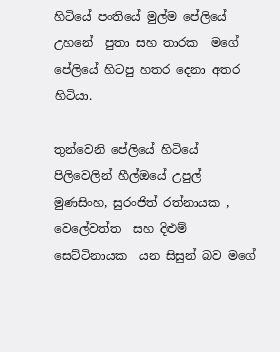හිටියේ පංතියේ මුල්ම පේලියේ උහනේ  පුතා සහ තාරක  මගේ පේලියේ හිටපු හතර දෙනා අතර හිටියා.

තුන්වෙනි පේලියේ හිටියේ  පිලිවෙලින් හීල්ඔයේ උපුල්  මුණසිංහ, සුරංජිත් රත්නායක , වෙලේවත්ත  සහ දිළුම් සෙට්ටිනායක  යන සිසුන් බව මගේ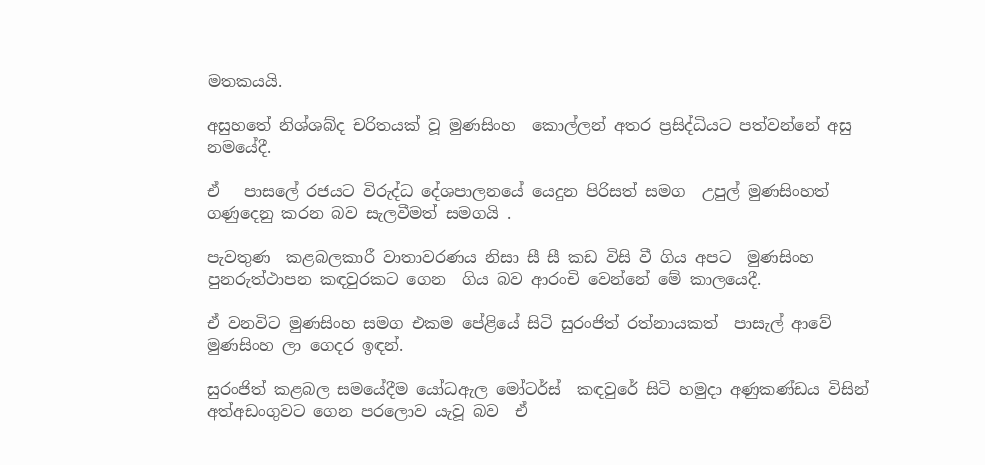මතකයයි.

අසුහතේ නිශ්ශබ්ද චරිතයක් වූ මුණසිංහ  කොල්ලන් අතර ප්‍රසිද්ධියට පත්වන්නේ අසු නමයේදී.

ඒ   පාසලේ රජයට විරුද්ධ දේශපාලනයේ යෙදුන පිරිසත් සමග  උපුල් මුණසිංහත් ගණුදෙනු කරන බව සැලවීමත් සමගයි .

පැවතුණ  කළබලකාරී වාතාවරණය නිසා සී සී කඩ විසි වී ගිය අපට  මුණසිංහ පුනරුත්ථාපන කඳවුරකට ගෙන  ගිය බව ආරංචි වෙන්නේ මේ කාලයෙදී.

ඒ වනවිට මුණසිංහ සමග එකම පේළියේ සිටි සුරංජිත් රත්නායකත්  පාසැල් ආවේ මුණසිංහ ලා ගෙදර ඉඳන්.

සුරංජිත් කළබල සමයේදීම යෝධඇල මෝටර්ස්  කඳවුරේ සිටි හමුදා අණුකණ්ඩය විසින් අත්අඩංගුවට ගෙන පරලොව යැවූ බව  ඒ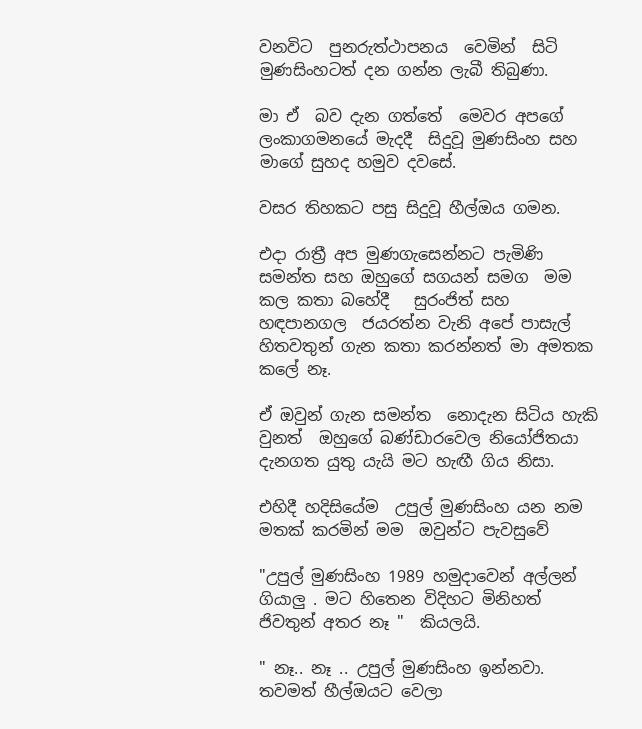වනවිට  පුනරුත්ථාපනය  වෙමින්  සිටි මුණසිංහටත් දන ගන්න ලැබී තිබුණා.

මා ඒ  බව දැන ගත්තේ  මෙවර අපගේ  ලංකාගමනයේ මැදදී  සිදුවූ මුණසිංහ සහ මාගේ සුහද හමුව දවසේ.

වසර තිහකට පසු සිදුවූ හීල්ඔය ගමන.

එදා රාත්‍රී අප මුණගැසෙන්නට පැමිණි  සමන්ත සහ ඔහුගේ සගයන් සමග  මම කල කතා බහේදී   සුරංජිත් සහ  හඳපානගල  ජයරත්න වැනි අපේ පාසැල් හිතවතුන් ගැන කතා කරන්නත් මා අමතක කලේ නෑ.

ඒ ඔවුන් ගැන සමන්ත  නොදැන සිටිය හැකි වුනත්  ඔහුගේ බණ්ඩාරවෙල නියෝජිතයා දැනගත යුතු යැයි මට හැඟී ගිය නිසා.

එහිදී හදිසියේම  උපුල් මුණසිංහ යන නම මතක් කරමින් මම  ඔවුන්ට පැවසුවේ

"උපුල් මුණසිංහ 1989 හමුදාවෙන් අල්ලන් ගියාලු . මට හිතෙන විදිහට මිනිහත් ජිවතුන් අතර නෑ "  කියලයි.

" නෑ.. නෑ .. උපුල් මුණසිංහ ඉන්නවා.  තවමත් හීල්ඔයට වෙලා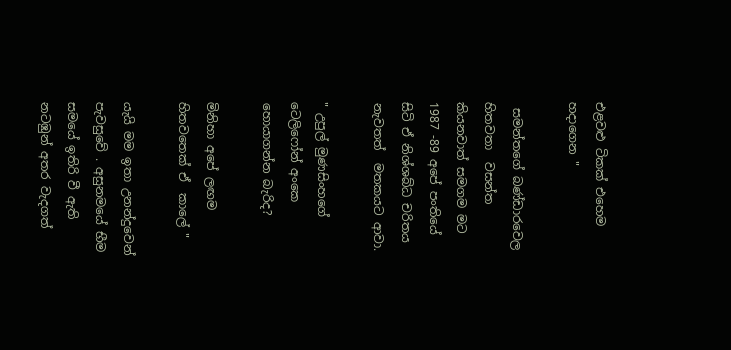එළවළු ටිකක් එහෙම හදාගෙන "

 සමන්තගේ බණ්ඩාරවෙල හිතවතා  වසන්ත කියනවාත් සමගම මට 1987 -89 අපේ පංතියේ සිටි ඒ නිශ්ශබ්ධ චරිතය නැවතත්  මතකයට ආවා.

" උපුල් මුණසිංහගේ  ටෙලිෆෝන් අංකෙ හොයාගන්න බැරිද?

මිනිහා අපේ ලඟම හිතවතෙක් ඒ  කාලේ "

යැයි මම ඉතා උනන්දුවෙන් පැවසුවේ . අසුනමයේ භීම සමයේ ඉතිරි වී ඇති නටඹුන් අතර වැදගත්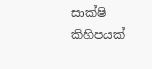සාක්ෂි කිහිපයක්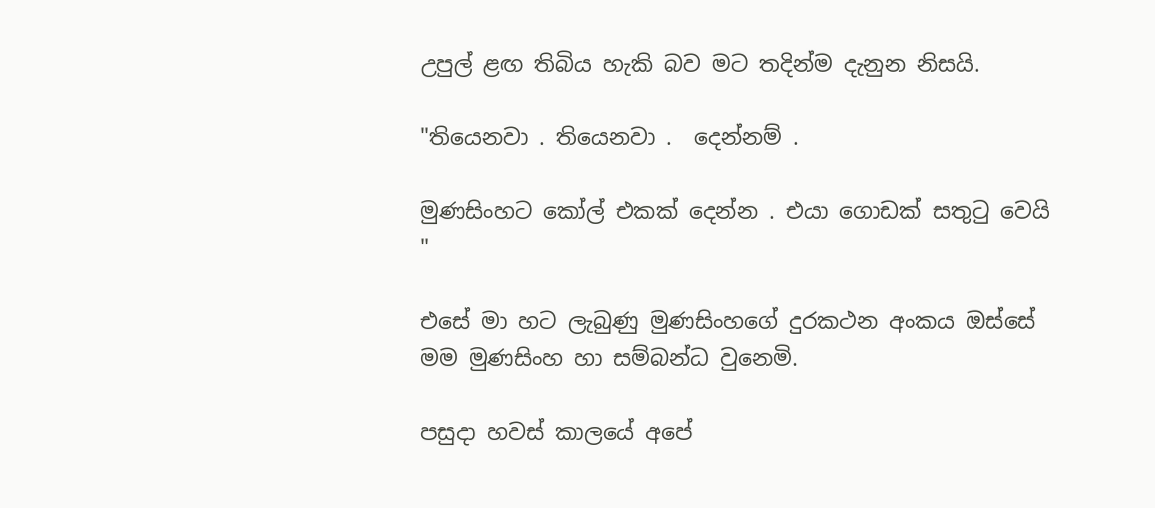උපුල් ළඟ තිබිය හැකි බව මට තදින්ම දැනුන නිසයි.

"තියෙනවා . තියෙනවා .  දෙන්නම් .

මුණසිංහට කෝල් එකක් දෙන්න . එයා ගොඩක් සතුටු වෙයි "

එසේ මා හට ලැබුණු මුණසිංහගේ දුරකථන අංකය ඔස්සේ මම මුණසිංහ හා සම්බන්ධ වුනෙමි.

පසුදා හවස් කාලයේ අපේ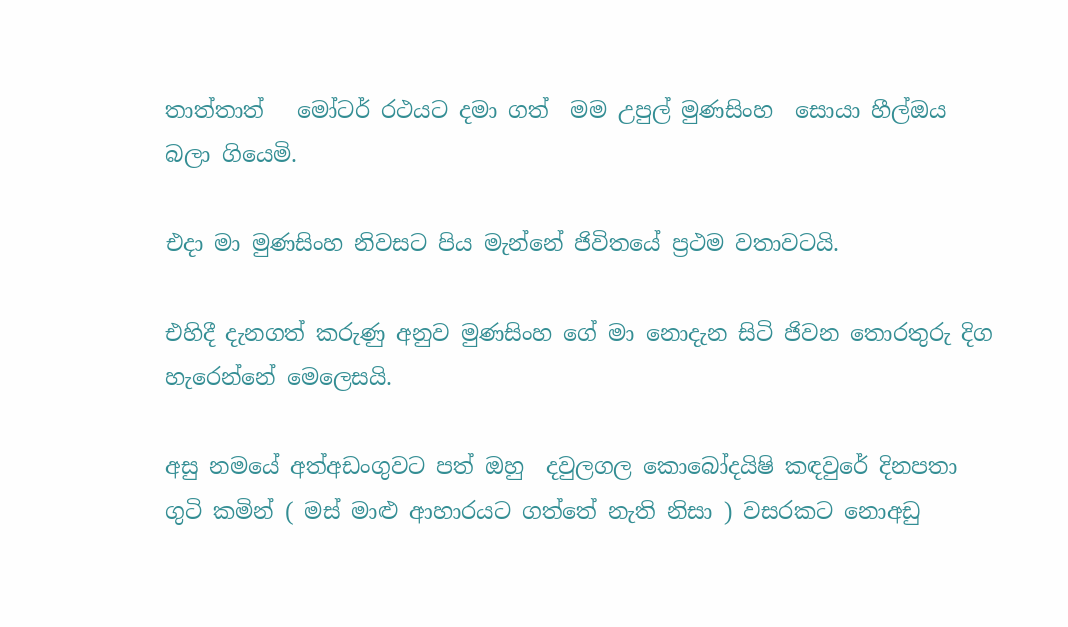තාත්තාත්   මෝටර් රථයට දමා ගත්  මම උපුල් මුණසිංහ  සොයා හීල්ඔය බලා ගියෙමි.

එදා මා මුණසිංහ නිවසට පිය මැන්නේ ජිවිතයේ ප්‍රථම වතාවටයි.

එහිදී දැනගත් කරුණු අනුව මුණසිංහ ගේ මා නොදැන සිටි ජිවන තොරතුරු දිග හැරෙන්නේ මෙලෙසයි.

අසු නමයේ අත්අඩංගුවට පත් ඔහු  දවුලගල කොබෝදයිෂි කඳවුරේ දිනපතා ගුටි කමින් ( මස් මාළු ආහාරයට ගත්තේ නැති නිසා ) වසරකට නොඅඩු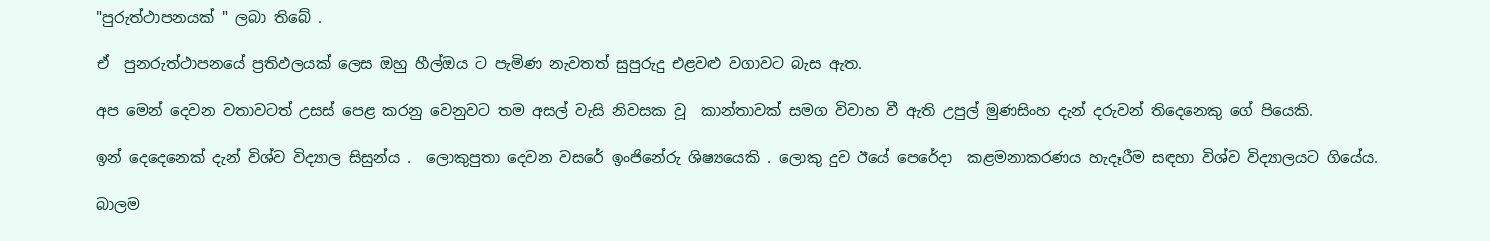"පුරුත්ථාපනයක් " ලබා තිබේ .

ඒ  පුනරුත්ථාපනයේ ප්‍රතිඵලයක් ලෙස ඔහු හීල්ඔය ට පැමිණ නැවතත් සුපුරුදු එළවළු වගාවට බැස ඇත.

අප මෙන් දෙවන වතාවටත් උසස් පෙළ කරනු වෙනුවට තම අසල් වැසි නිවසක වූ  කාන්තාවක් සමග විවාහ වී ඇති උපුල් මුණසිංහ දැන් දරුවන් තිදෙනෙකු ගේ පියෙකි.

ඉන් දෙදෙනෙක් දැන් විශ්ව විද්‍යාල සිසුන්ය .  ලොකුපුතා දෙවන වසරේ ඉංජිනේරු ශිෂ්‍යයෙකි . ලොකු දුව ඊයේ පෙරේදා  කළමනාකරණය හැදෑරීම සඳහා විශ්ව විද්‍යාලයට ගියේය.

බාලම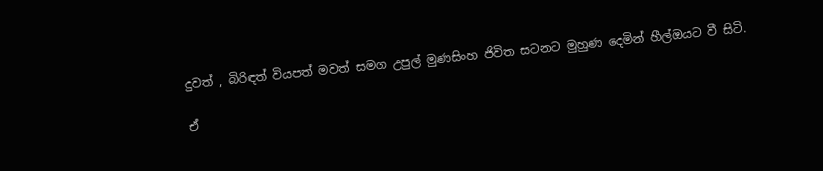දුවත් , බිරිඳත් වියපත් මවත් සමග උපුල් මුණසිංහ ජිවිත සටනට මුහුණ දෙමින් හීල්ඔයට වී සිටි.

ඒ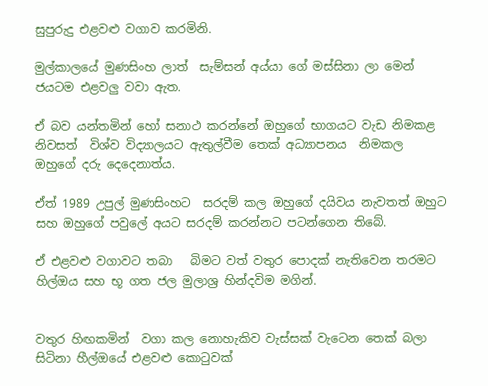සුපුරුදු එළවළු වගාව කරමිනි.

මුල්කාලයේ මුණසිංහ ලාත්  සැම්සන් අය්යා ගේ මස්සිනා ලා මෙන් ජයටම එළවලු වවා ඇත.

ඒ බව යන්තමින් හෝ සනාථ කරන්නේ ඔහුගේ භාගයට වැඩ නිමකළ නිවසත්  විශ්ව විද්‍යාලයට ඇතුල්වීම තෙක් අධ්‍යාපනය  නිමකල ඔහුගේ දරු දෙදෙනාත්ය.

ඒත් 1989 උපුල් මුණසිංහට  සරදම් කල ඔහුගේ දයිවය නැවතත් ඔහුට සහ ඔහුගේ පවුලේ අයට සරදම් කරන්නට පටන්ගෙන තිබේ.

ඒ එළවළු වගාවට තබා   බිමට වත් වතුර පොදක් නැතිවෙන තරමට හිල්ඔය සහ භූ ගත ජල මුලාශ්‍ර හින්දවිම මගින්.


වතුර හිඟකමින්  වගා කල නොහැකිව වැස්සක් වැටෙන තෙක් බලා සිටිනා හීල්ඔයේ එළවළු කොටුවක්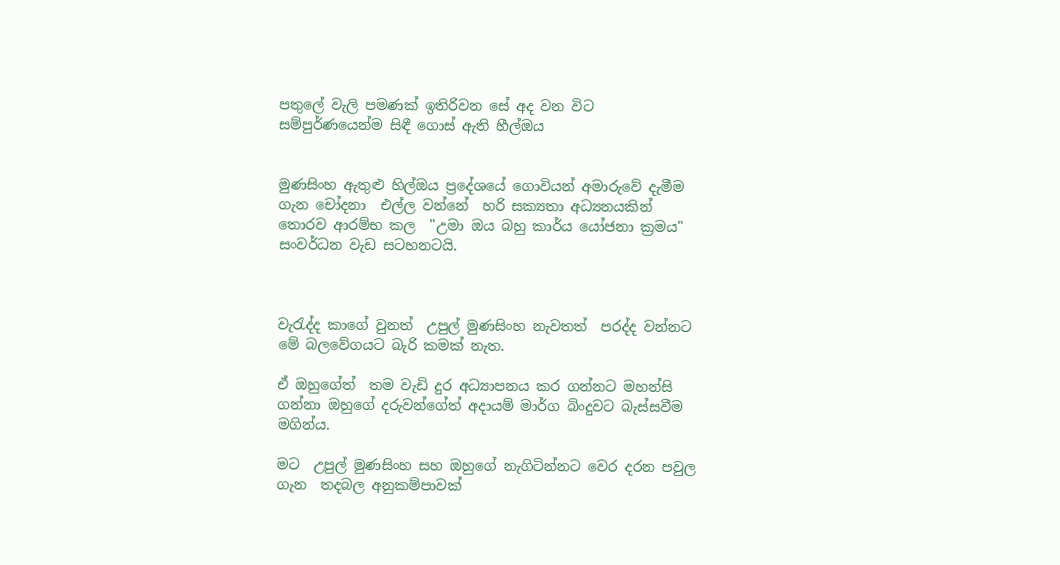පතුලේ වැලි පමණක් ඉතිරිවන සේ අද වන විට සම්පුර්ණයෙන්ම සිඳී ගොස් ඇති හීල්ඔය


මුණසිංහ ඇතුළු හිල්ඔය ප්‍රදේශයේ ගොවියන් අමාරුවේ දැමීම ගැන චෝදනා  එල්ල වන්නේ  හරි සක්‍යතා අධ්‍යනයකින් තොරව ආරම්භ කල  "උමා ඔය බහු කාර්ය යෝජනා ක්‍රමය" සංවර්ධන වැඩ සටහනටයි.



වැරැද්ද කාගේ වුනත්  උපුල් මුණසිංහ නැවතත්  පරද්ද වන්නට   මේ බලවේගයට බැරි කමක් නැත.

ඒ ඔහුගේත්  තම වැඩි දුර අධ්‍යාපනය කර ගන්නට මහන්සි ගන්නා ඔහුගේ දරුවන්ගේත් අදායම් මාර්ග බිංදුවට බැස්සවීම මගින්ය.

මට  උපුල් මුණසිංහ සහ ඔහුගේ නැගිටින්නට වෙර දරන පවුල ගැන  තදබල අනුකම්පාවක්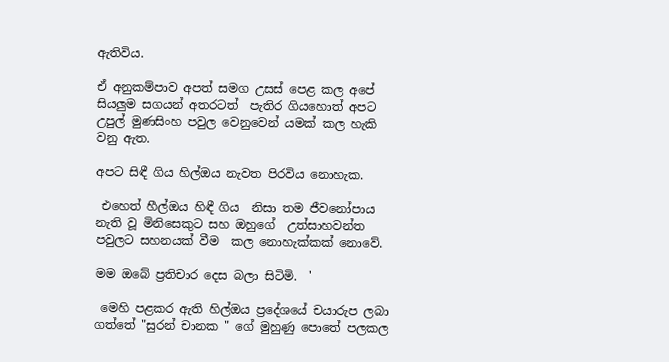ඇතිවිය.

ඒ අනුකම්පාව අපත් සමග උසස් පෙළ කල අපේ සියලුම සගයන් අතරටත්  පැතිර ගියහොත් අපට  උපුල් මුණසිංහ පවුල වෙනුවෙන් යමක් කල හැකි වනු ඇත.

අපට සිඳී ගිය හිල්ඔය නැවත පිරවිය නොහැක.

 එහෙත් හීල්ඔය හිඳී ගිය  නිසා තම ජීවනෝපාය නැති වූ මිනිසෙකුට සහ ඔහුගේ  උත්සාහවන්ත පවුලට සහනයක් වීම  කල නොහැක්කක් නොවේ.

මම ඔබේ ප්‍රතිචාර දෙස බලා සිටිමි.  '

 මෙහි පළකර ඇති හිල්ඔය ප්‍රදේශයේ චයාරුප ලබා ගත්තේ "සුරන් චානක " ගේ මුහුණු පොතේ පලකල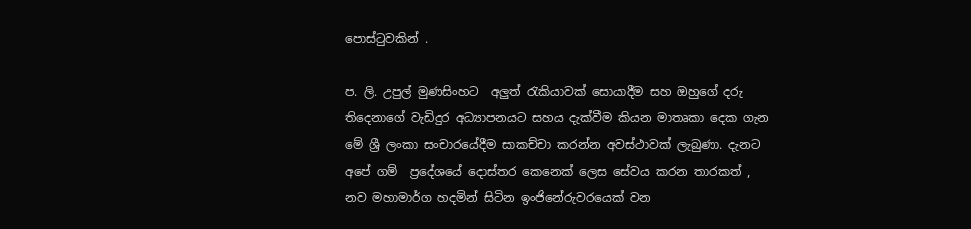පොස්ටුවකින් .

ප. ලි. උපුල් මුණසිංහට  අලුත් රැකියාවක් සොයාදීම සහ ඔහුගේ දරු තිදෙනාගේ වැඩිදුර අධ්‍යාපනයට සහය දැක්වීම කියන මාතෘකා දෙක ගැන මේ ශ්‍රී ලංකා සංචාරයේදීම සාකච්චා කරන්න අවස්ථාවක් ලැබුණා. දැනට අපේ ගම්  ප්‍රදේශයේ දොස්තර කෙනෙක් ලෙස සේවය කරන තාරකත් , නව මහාමාර්ග හදමින් සිටින ඉංජිනේරුවරයෙක් වන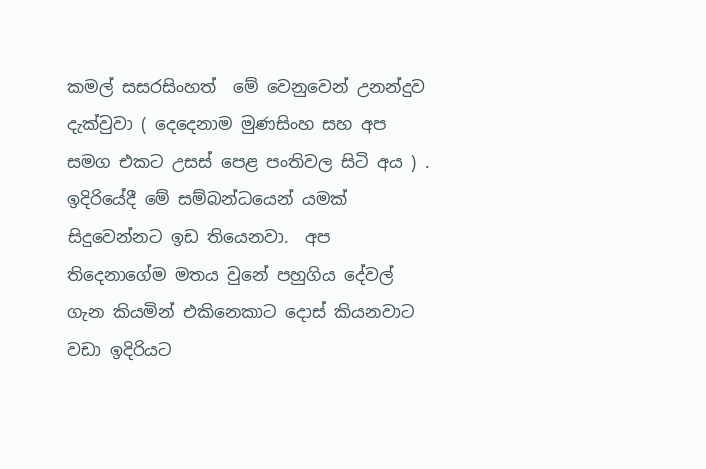කමල් සසරසිංහත්  මේ වෙනුවෙන් උනන්දුව දැක්වුවා ( දෙදෙනාම මුණසිංහ සහ අප සමග එකට උසස් පෙළ පංතිවල සිටි අය ) . ඉදිරියේදී මේ සම්බන්ධයෙන් යමක් සිදුවෙන්නට ඉඩ තියෙනවා.  අප තිදෙනාගේම මතය වුනේ පහුගිය දේවල් ගැන කියමින් එකිනෙකාට දොස් කියනවාට වඩා ඉදිරියට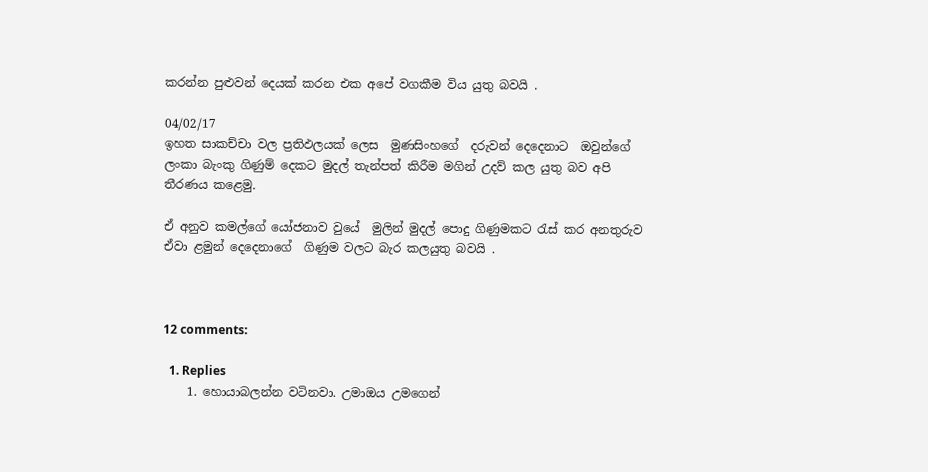කරන්න පුළුවන් දෙයක් කරන එක අපේ වගකීම විය යුතු බවයි .

04/02/17
ඉහත සාකච්චා වල ප්‍රතිඵලයක් ලෙස  මුණසිංහගේ  දරුවන් දෙදෙනාට  ඔවුන්ගේ ලංකා බැංකු ගිණුම් දෙකට මුදල් තැන්පත් කිරීම මගින් උදව් කල යුතු බව අපි තීරණය කළෙමු.

ඒ අනුව කමල්ගේ යෝජනාව වුයේ  මුලින් මුදල් පොදු ගිණුමකට රැස් කර අනතුරුව ඒවා ළමුන් දෙදෙනාගේ  ගිණුම වලට බැර කලයුතු බවයි .



12 comments:

  1. Replies
    1. හොයාබලන්න වටිනවා. උමාඔය උමගෙන්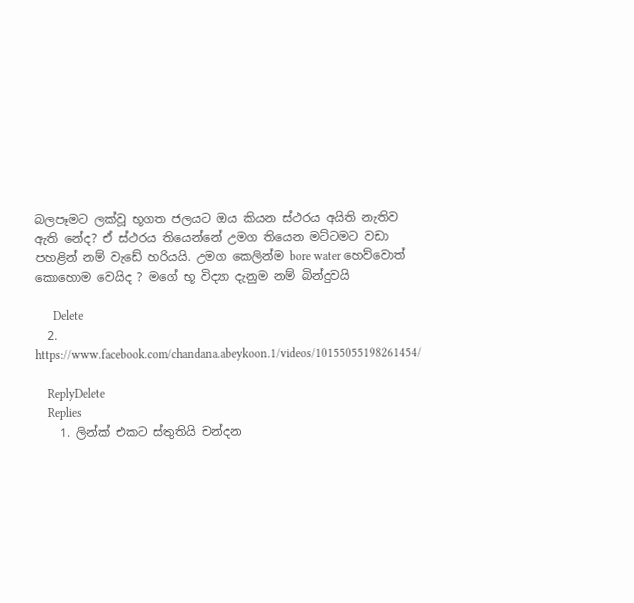බලපෑමට ලක්වූ භූගත ජලයට ඔය කියන ස්ථරය අයිති නැතිව ඇති නේද? ඒ ස්ථරය තියෙන්නේ උමග තියෙන මට්ටමට වඩා පහළින් නම් වැඩේ හරියයි. උමග කෙලින්ම bore water හෙව්වොත් කොහොම වෙයිද ? මගේ භූ විද්‍යා දැනුම නම් බින්දුවයි

      Delete
  2. https://www.facebook.com/chandana.abeykoon.1/videos/10155055198261454/

    ReplyDelete
    Replies
    1. ලින්ක් එකට ස්තුතියි චන්දන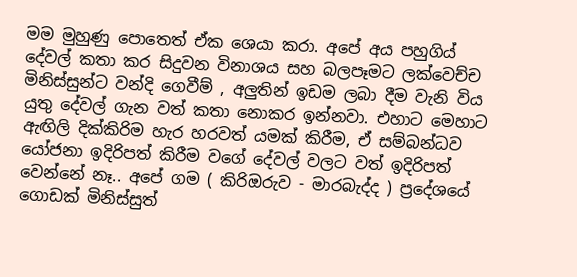මම මුහුණු පොතෙත් ඒක ශෙයා කරා. අපේ අය පහුගිය් දේවල් කතා කර සිදුවන විනාශය සහ බලපෑමට ලක්වෙච්ච මිනිස්සුන්ට වන්දි ගෙවීම් , අලුතින් ඉඩම ලබා දීම වැනි විය යුතු දේවල් ගැන වත් කතා නොකර ඉන්නවා. එහාට මෙහාට ඇඟිලි දික්කිරිම හැර හරවත් යමක් කිරීම, ඒ සම්බන්ධව යෝජනා ඉදිරිපත් කිරීම වගේ දේවල් වලට වත් ඉදිරිපත් වෙන්නේ නෑ.. අපේ ගම ( කිරිඔරුව - මාරබැද්ද ) ප්‍රදේශයේ ගොඩක් මිනිස්සුත්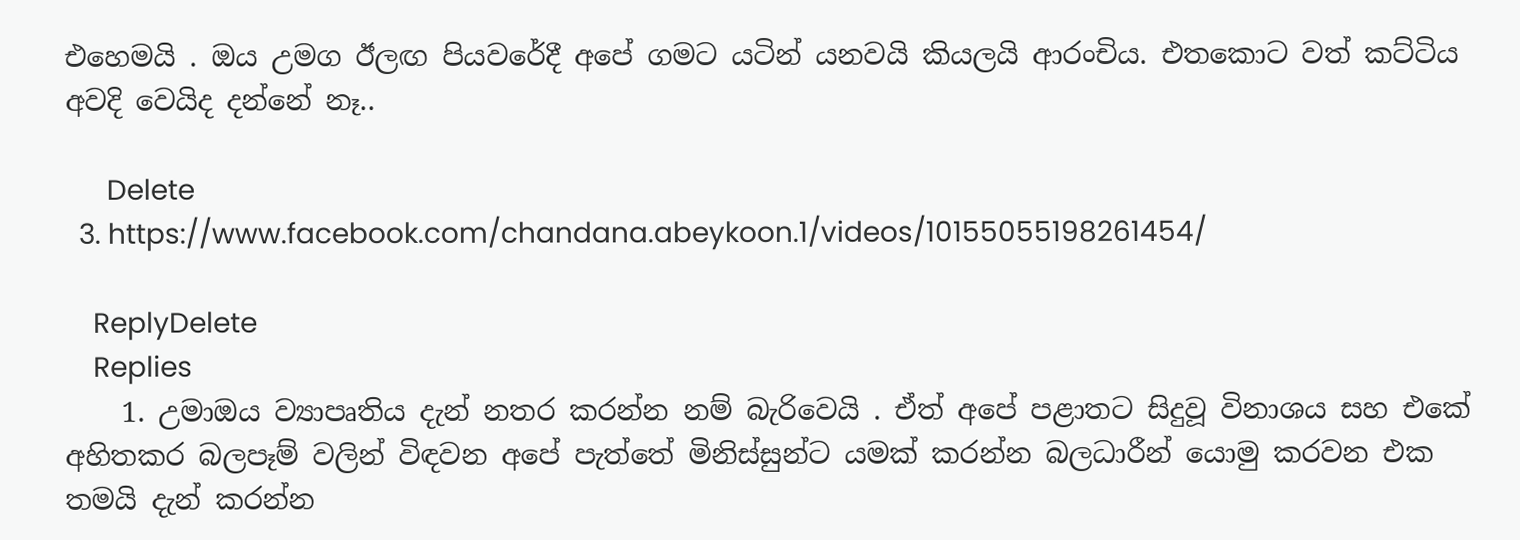එහෙමයි . ඔය උමග ඊලඟ පියවරේදී අපේ ගමට යටින් යනවයි කියලයි ආරංචිය. එතකොට වත් කට්ටිය අවදි වෙයිද දන්නේ නෑ..

      Delete
  3. https://www.facebook.com/chandana.abeykoon.1/videos/10155055198261454/

    ReplyDelete
    Replies
    1. උමාඔය ව්‍යාපෘතිය දැන් නතර කරන්න නම් බැරිවෙයි . ඒත් අපේ පළාතට සිදුවූ විනාශය සහ එකේ අහිතකර බලපෑම් වලින් විඳවන අපේ පැත්තේ මිනිස්සුන්ට යමක් කරන්න බලධාරීන් යොමු කරවන එක තමයි දැන් කරන්න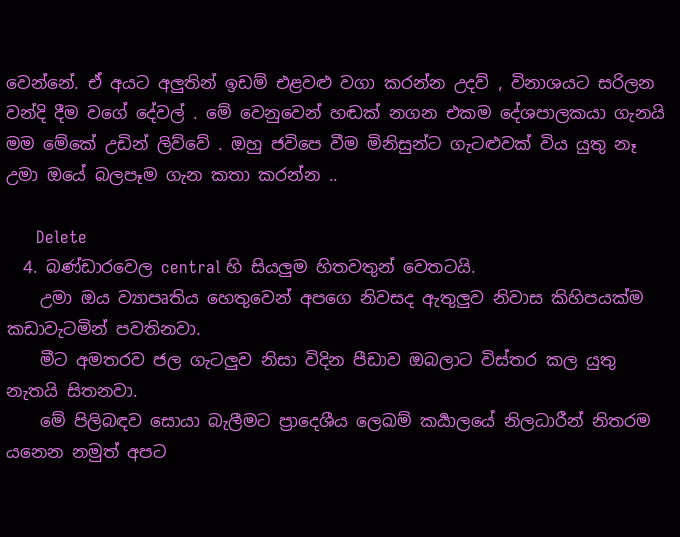වෙන්නේ. ඒ අයට අලුතින් ඉඩම් එළවළු වගා කරන්න උදව් , විනාශයට සරිලන වන්දි දීම වගේ දේවල් . මේ වෙනුවෙන් හඬක් නගන එකම දේශපාලකයා ගැනයි මම මේකේ උඩින් ලිව්වේ . ඔහු ජවිපෙ වීම මිනිසුන්ට ගැටළුවක් විය යුතු නෑ උමා ඔයේ බලපෑම ගැන කතා කරන්න ..

      Delete
  4. බණ්ඩාරවෙල central හි සියලුම හිතවතුන් වෙතටයි.
    උමා ඔය ව්‍යාපෘතිය හෙතුවෙන් අපගෙ නිවසද ඇතුලුව නිවාස කිහිපයක්ම කඩාවැටමින් පවතිනවා.
    මීට අමතරව ජල ගැටලුව නිසා විදින පීඩාව ඔබලාට විස්තර කල යුතු නැතයි සිතනවා.
    මේ පිලිබඳව සොයා බැලීමට ප්‍රාදෙශීය ලෙඛම් කර්‍යාලයේ නිලධාරීන් නිතරම යනෙන නමුත් අපට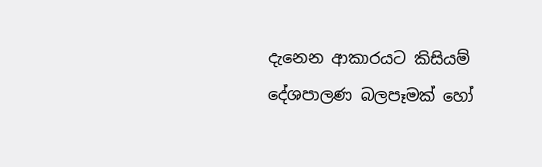දැනෙන ආකාරයට කිසියම් දේශපාලණ බලපෑමක් හෝ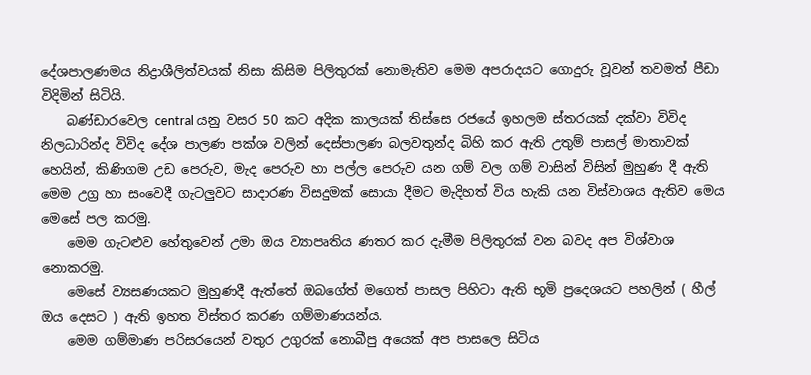දේශපාලණමය නිද්‍රාශීලිත්වයක් නිසා කිසිම පිලිතුරක් නොමැතිව මෙම අපරාදයට ගොදුරු වූවන් තවමත් පීඩා විදිමින් සිටියි.
    බණ්ඩාරවෙල central යනු වසර 50 කට අදික කාලයක් තිස්සෙ රජයේ ඉහලම ස්තරයක් දක්වා විවිද නිලධාරින්ද විවිද දේශ පාලණ පක්ශ වලින් දෙස්පාලණ බලවතුන්ද බිහි කර ඇති උතුම් පාසල් මාතාවක් හෙයින්, කිණිගම උඩ පෙරුව, මැද පෙරුව හා පල්ල පෙරුව යන ගම් වල ගම් වාසින් විසින් මුහුණ දී ඇති මෙම උග්‍ර හා සංවෙදී ගැටලුවට සාදාරණ විසදුමක් සොයා දීමට මැදිහත් විය හැකි යන විස්වාශය ඇතිව මෙය මෙසේ පල කරමු.
    මෙම ගැටළුව හේතුවෙන් උමා ඔය ව්‍යාපෘතිය ණතර කර දැමීම පිලිතුරක් වන බවද අප විශ්වාශ නොකරමු.
    මෙසේ ව්‍යසණයකට මුහුණදී ඇත්තේ ඔබගේත් මගෙත් පාසල පිහිටා ඇති භූමි ප්‍රදෙශයට පහලින් ( හීල් ඔය දෙසට ) ඇති ඉහත විස්තර කරණ ගම්මාණයන්ය.
    මෙම ගම්මාණ පරිසරයෙන් වතුර උගුරක් නොබීපු අයෙක් අප පාසලෙ සිටිය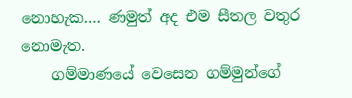නොහැක…. ණමුත් අද එම සීතල වතුර නොමැත.
    ගම්මාණයේ වෙසෙන ගම්මුන්ගේ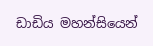ඩාඩිය මහන්සියෙන්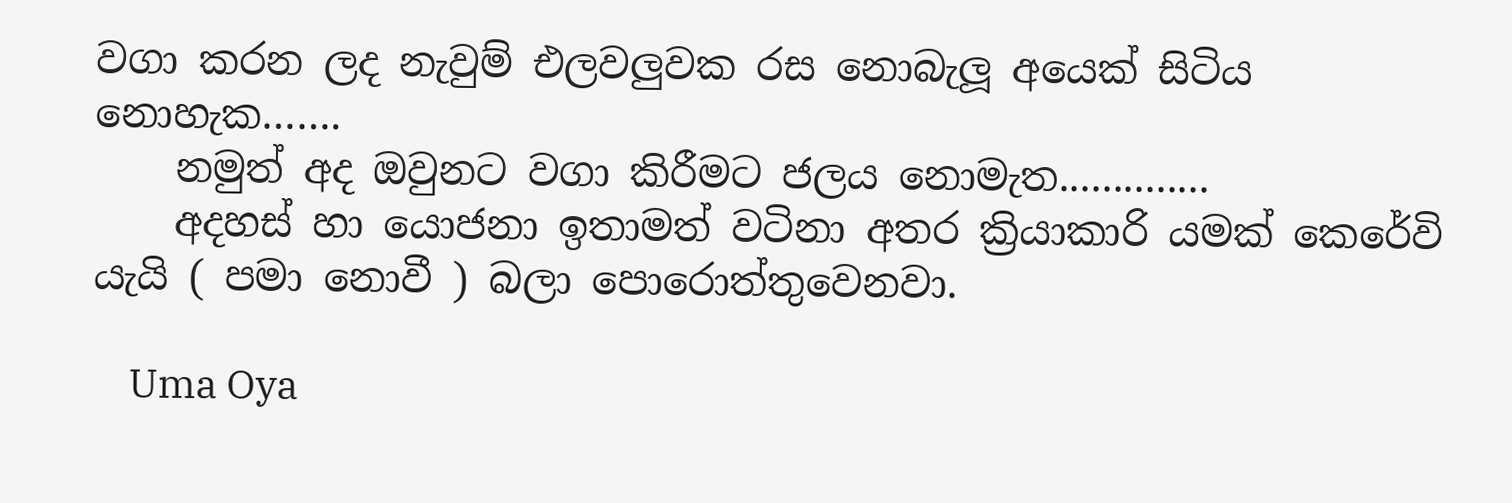වගා කරන ලද නැවුම් එලවලුවක රස නොබැලූ අයෙක් සිටිය නොහැක…….
    නමුත් අද ඔවුනට වගා කිරීමට ජලය නොමැත..............
    අදහස් හා යොජනා ඉතාමත් වටිනා අතර ක්‍රියාකාරි යමක් කෙරේවි යැයි ( පමා නොවී ) බලා පොරොත්තුවෙනවා.

    Uma Oya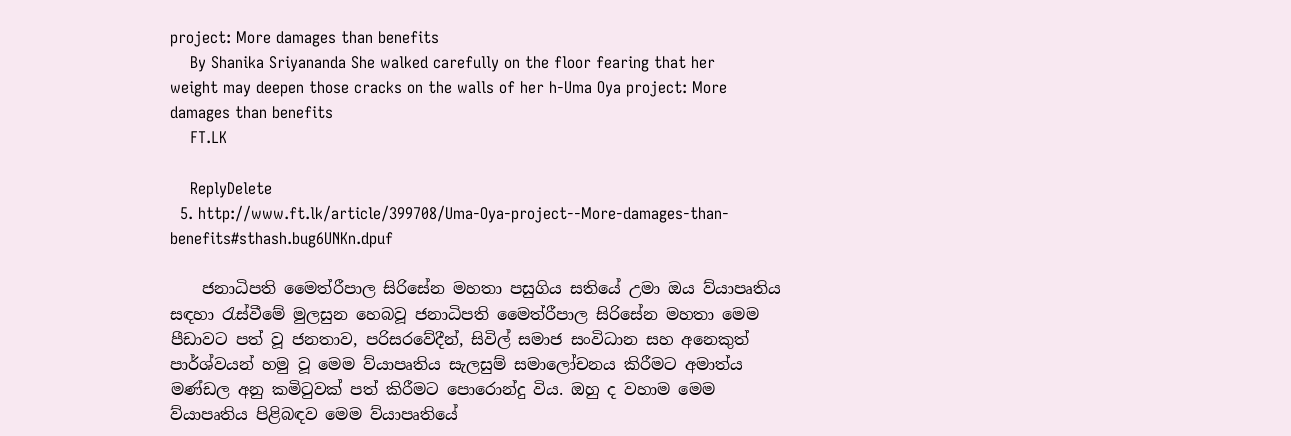project: More damages than benefits
    By Shanika Sriyananda She walked carefully on the floor fearing that her weight may deepen those cracks on the walls of her h-Uma Oya project: More damages than benefits
    FT.LK

    ReplyDelete
  5. http://www.ft.lk/article/399708/Uma-Oya-project--More-damages-than-benefits#sthash.bug6UNKn.dpuf

    ජනාධිපති මෛත්රීපාල සිරිසේන මහතා පසුගිය සතියේ උමා ඔය ව්යාපෘතිය සඳහා රැස්වීමේ මුලසුන හෙබවූ ජනාධිපති මෛත්රීපාල සිරිසේන මහතා මෙම පීඩාවට පත් වූ ජනතාව, පරිසරවේදීන්, සිවිල් සමාජ සංවිධාන සහ අනෙකුත් පාර්ශ්වයන් හමු වූ මෙම ව්යාපෘතිය සැලසුම් සමාලෝචනය කිරීමට අමාත්ය මණ්ඩල අනු කමිටුවක් පත් කිරීමට පොරොන්දු විය. ඔහු ද වහාම මෙම ව්යාපෘතිය පිළිබඳව මෙම ව්යාපෘතියේ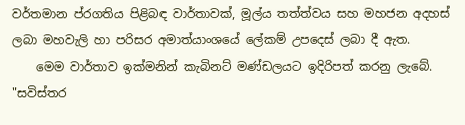වර්තමාන ප්රගතිය පිළිබඳ වාර්තාවක්, මූල්ය තත්ත්වය සහ මහජන අදහස් ලබා මහවැලි හා පරිසර අමාත්යාංශයේ ලේකම් උපදෙස් ලබා දී ඇත.
    මෙම වාර්තාව ඉක්මනින් කැබිනට් මණ්ඩලයට ඉදිරිපත් කරනු ලැබේ. "සවිස්තර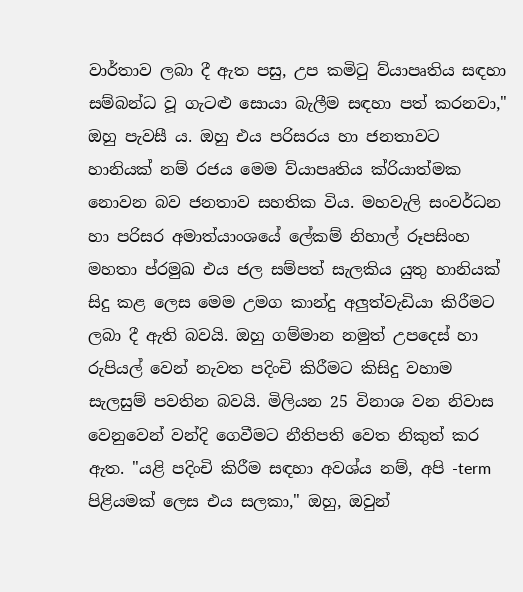වාර්තාව ලබා දී ඇත පසු, උප කමිටු ව්යාපෘතිය සඳහා සම්බන්ධ වූ ගැටළු සොයා බැලීම සඳහා පත් කරනවා," ඔහු පැවසී ය. ඔහු එය පරිසරය හා ජනතාවට හානියක් නම් රජය මෙම ව්යාපෘතිය ක්රියාත්මක නොවන බව ජනතාව සහතික විය. මහවැලි සංවර්ධන හා පරිසර අමාත්යාංශයේ ලේකම් නිහාල් රූපසිංහ මහතා ප්රමුඛ එය ජල සම්පත් සැලකිය යුතු හානියක් සිදු කළ ලෙස මෙම උමග කාන්දු අලුත්වැඩියා කිරීමට ලබා දී ඇති බවයි. ඔහු ගම්මාන නමුත් උපදෙස් හා රුපියල් වෙන් නැවත පදිංචි කිරීමට කිසිදු වහාම සැලසුම් පවතින බවයි. මිලියන 25 විනාශ වන නිවාස වෙනුවෙන් වන්දි ගෙවීමට නීතිපති වෙත නිකුත් කර ඇත. "යළි පදිංචි කිරීම සඳහා අවශ්ය නම්, අපි -term පිළියමක් ලෙස එය සලකා," ඔහු, ඔවුන්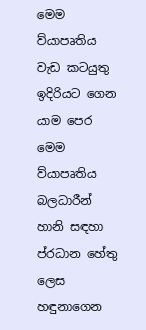මෙම ව්යාපෘතිය වැඩ කටයුතු ඉදිරියට ගෙන යාම පෙර මෙම ව්යාපෘතිය බලධාරීන් හානි සඳහා ප්රධාන හේතු ලෙස හඳුනාගෙන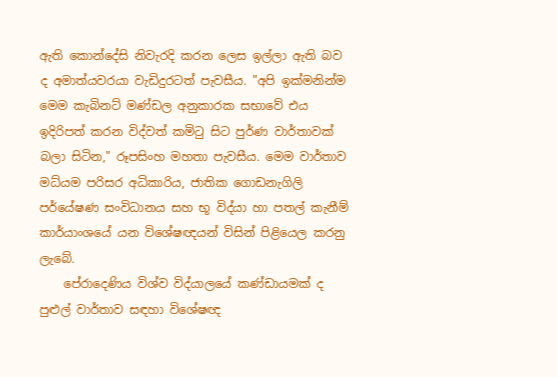ඇති කොන්දේසි නිවැරදි කරන ලෙස ඉල්ලා ඇති බව ද අමාත්යවරයා වැඩිදුරටත් පැවසීය. "අපි ඉක්මනින්ම මෙම කැබිනට් මණ්ඩල අනුකාරක සභාවේ එය ඉදිරිපත් කරන විද්වත් කමිටු සිට පුර්ණ වාර්තාවක් බලා සිටින," රූපසිංහ මහතා පැවසීය. මෙම වාර්තාව මධ්යම පරිසර අධිකාරිය, ජාතික ගොඩනැගිලි පර්යේෂණ සංවිධානය සහ භූ විද්යා හා පතල් කැනීම් කාර්යාංශයේ යන විශේෂඥයන් විසින් පිළියෙල කරනු ලැබේ.
    පේරාදෙණිය විශ්ව විද්යාලයේ කණ්ඩායමක් ද පුළුල් වාර්තාව සඳහා විශේෂඥ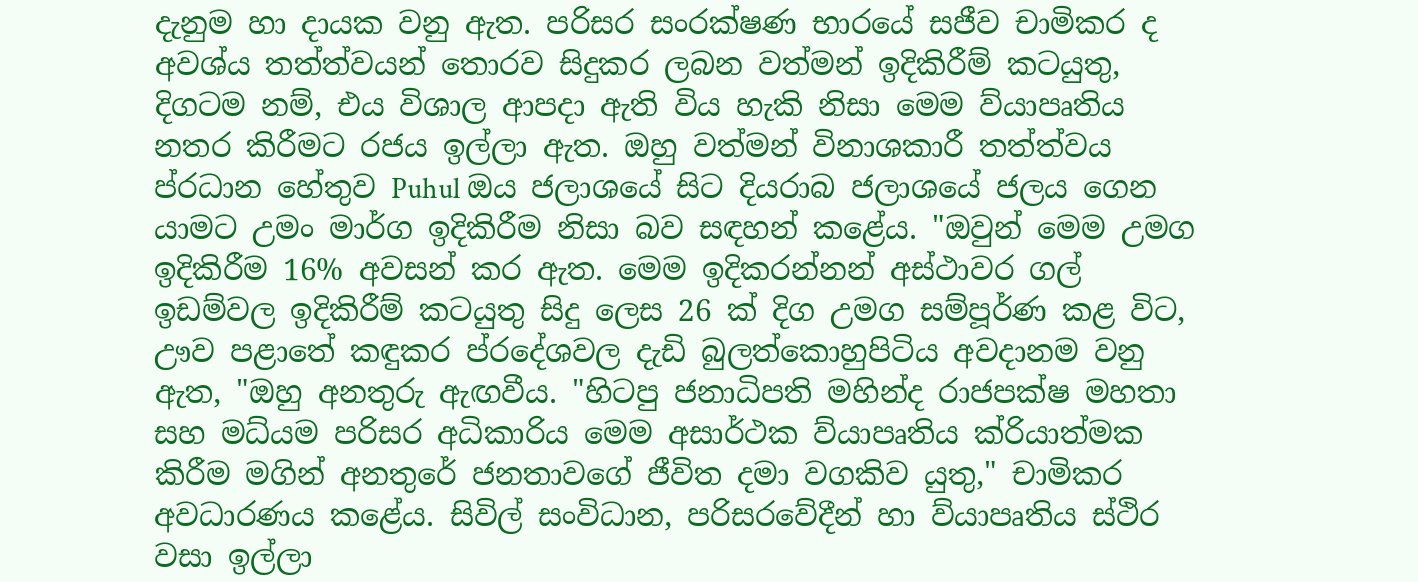දැනුම හා දායක වනු ඇත. පරිසර සංරක්ෂණ භාරයේ සජීව චාමිකර ද අවශ්ය තත්ත්වයන් තොරව සිදුකර ලබන වත්මන් ඉදිකිරීම් කටයුතු, දිගටම නම්, එය විශාල ආපදා ඇති විය හැකි නිසා මෙම ව්යාපෘතිය නතර කිරීමට රජය ඉල්ලා ඇත. ඔහු වත්මන් විනාශකාරී තත්ත්වය ප්රධාන හේතුව Puhul ඔය ජලාශයේ සිට දියරාබ ජලාශයේ ජලය ගෙන යාමට උමං මාර්ග ඉදිකිරීම නිසා බව සඳහන් කළේය. "ඔවුන් මෙම උමග ඉදිකිරීම 16% අවසන් කර ඇත. මෙම ඉදිකරන්නන් අස්ථාවර ගල් ඉඩම්වල ඉදිකිරීම් කටයුතු සිදු ලෙස 26 ක් දිග උමග සම්පූර්ණ කළ විට, ඌව පළාතේ කඳුකර ප්රදේශවල දැඩි බුලත්කොහුපිටිය අවදානම වනු ඇත, "ඔහු අනතුරු ඇඟවීය. "හිටපු ජනාධිපති මහින්ද රාජපක්ෂ මහතා සහ මධ්යම පරිසර අධිකාරිය මෙම අසාර්ථක ව්යාපෘතිය ක්රියාත්මක කිරීම මගින් අනතුරේ ජනතාවගේ ජීවිත දමා වගකිව යුතු," චාමිකර අවධාරණය කළේය. සිවිල් සංවිධාන, පරිසරවේදීන් හා ව්යාපෘතිය ස්ථිර වසා ඉල්ලා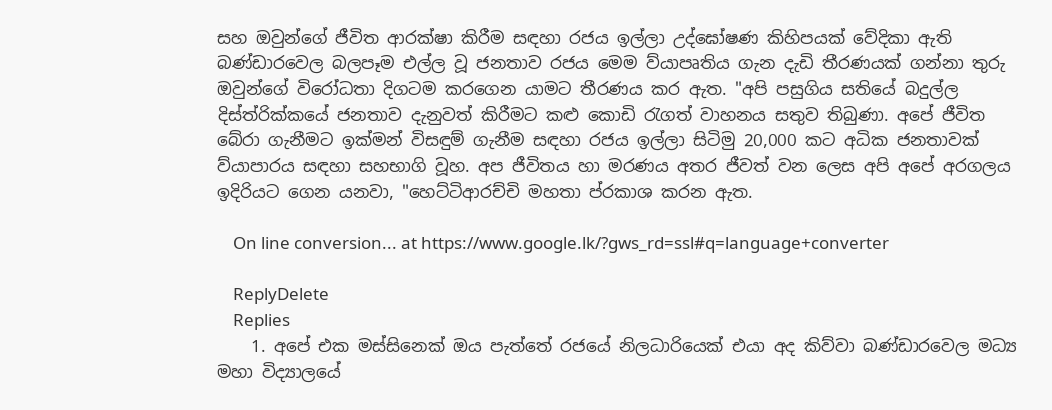සහ ඔවුන්ගේ ජීවිත ආරක්ෂා කිරීම සඳහා රජය ඉල්ලා උද්ඝෝෂණ කිහිපයක් වේදිකා ඇති බණ්ඩාරවෙල බලපෑම එල්ල වූ ජනතාව රජය මෙම ව්යාපෘතිය ගැන දැඩි තීරණයක් ගන්නා තුරු ඔවුන්ගේ විරෝධතා දිගටම කරගෙන යාමට තීරණය කර ඇත. "අපි පසුගිය සතියේ බදුල්ල දිස්ත්රික්කයේ ජනතාව දැනුවත් කිරීමට කළු කොඩි රැගත් වාහනය සතුව තිබුණා. අපේ ජීවිත බේරා ගැනීමට ඉක්මන් විසඳුම් ගැනීම සඳහා රජය ඉල්ලා සිටිමු 20,000 කට අධික ජනතාවක් ව්යාපාරය සඳහා සහභාගි වූහ. අප ජීවිතය හා මරණය අතර ජීවත් වන ලෙස අපි අපේ අරගලය ඉදිරියට ගෙන යනවා, "හෙට්ටිආරච්චි මහතා ප්රකාශ කරන ඇත.

    On line conversion... at https://www.google.lk/?gws_rd=ssl#q=language+converter

    ReplyDelete
    Replies
    1. අපේ එක මස්සිනෙක් ඔය පැත්තේ රජයේ නිලධාරියෙක් එයා අද කිව්වා බණ්ඩාරවෙල මධ්‍ය මහා විද්‍යාලයේ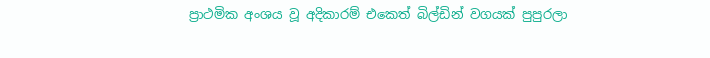ප්‍රාථමික අංශය වූ අදිකාරම් එකෙත් බිල්ඩින් වගයක් පුපුරලා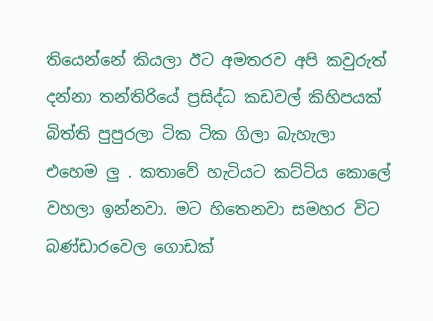තියෙන්නේ කියලා ඊට අමතරව අපි කවුරුත් දන්නා තන්තිරියේ ප්‍රසිද්ධ කඩවල් කිහිපයක් බිත්ති පුපුරලා ටික ටික ගිලා බැහැලා එහෙම ලු . කතාවේ හැටියට කට්ටිය කොලේ වහලා ඉන්නවා. මට හිතෙනවා සමහර විට බණ්ඩාරවෙල ගොඩක්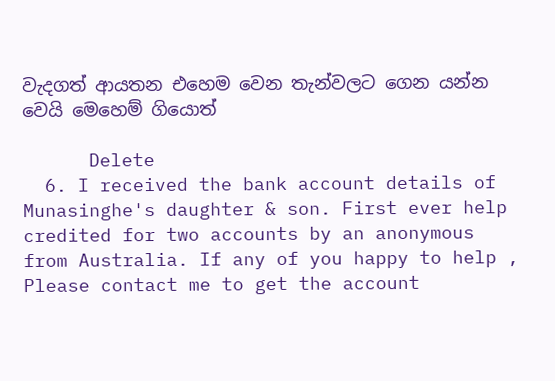වැදගත් ආයතන එහෙම වෙන තැන්වලට ගෙන යන්න වෙයි මෙහෙම් ගියොත්

      Delete
  6. I received the bank account details of Munasinghe's daughter & son. First ever help credited for two accounts by an anonymous from Australia. If any of you happy to help , Please contact me to get the account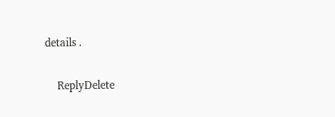details .

    ReplyDelete